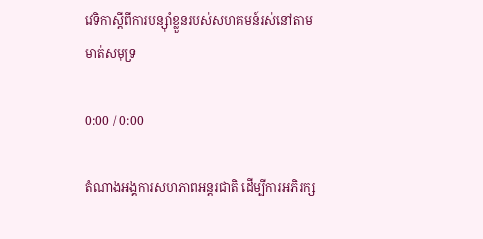វេទិកាស្ដីពីការបន្ស៊ាំខ្លួនរបស់សហគមន៍រស់នៅតាមមាត់សមុទ្រ

0:00 / 0:00

តំណាងអង្គការសហភាពអន្តរជាតិ ដើម្បីការអភិរក្ស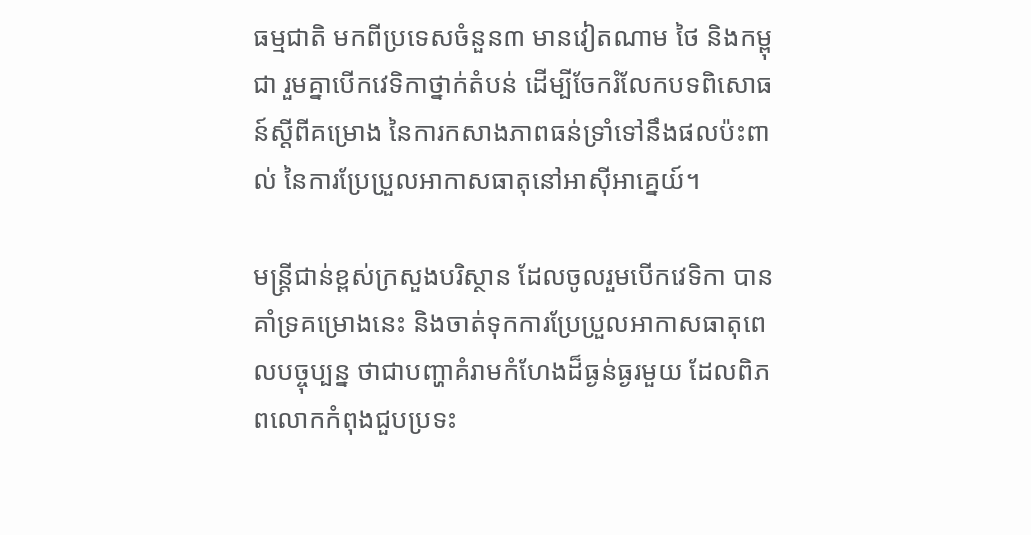ធម្មជាតិ មកពីប្រទេសចំនួន៣ មានវៀតណាម ថៃ និងកម្ពុជា រួមគ្នាបើកវេទិកាថ្នាក់តំបន់ ដើម្បីចែករំលែកបទពិសោធន៍ស្ដីពីគម្រោង នៃការកសាងភាពធន់ទ្រាំទៅនឹងផលប៉ះពាល់ នៃការប្រែប្រួលអាកាសធាតុនៅអាស៊ីអាគ្នេយ៍។

មន្ត្រីជាន់ខ្ពស់ក្រសួងបរិស្ថាន ដែលចូលរួមបើកវេទិកា បានគាំទ្រគម្រោងនេះ និងចាត់ទុកការប្រែប្រួលអាកាសធាតុពេលបច្ចុប្បន្ន ថាជាបញ្ហាគំរាមកំហែងដ៏ធ្ងន់ធ្ងរមួយ ដែលពិភពលោកកំពុងជួបប្រទះ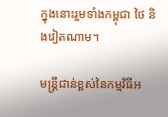ក្នុងនោះរួមទាំងកម្ពុជា ថៃ និងវៀតណាម។

មន្ត្រីជាន់ខ្ពស់នៃកម្មវិធីអ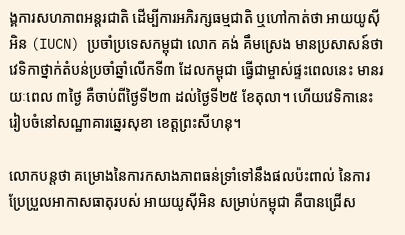ង្គការសហភាពអន្តរជាតិ ដើម្បីការអភិរក្សធម្មជាតិ ឬហៅកាត់ថា អាយយូស៊ីអិន (IUCN) ប្រចាំប្រទេសកម្ពុជា លោក គង់ គឹមស្រេង មានប្រសាសន៍ថា វេទិកាថ្នាក់តំបន់ប្រចាំឆ្នាំលើកទី៣ ដែលកម្ពុជា ធ្វើជាម្ចាស់ផ្ទះពេលនេះ មានរយៈពេល ៣ថ្ងៃ គឺចាប់ពីថ្ងៃទី២៣ ដល់ថ្ងៃទី២៥ ខែតុលា។ ហើយវេទិកានេះ រៀបចំនៅសណ្ឋាគារឆ្នេរសុខា ខេត្តព្រះសីហនុ។

លោកបន្តថា គម្រោងនៃការកសាងភាពធន់ទ្រាំទៅនឹងផលប៉ះពាល់ នៃការប្រែប្រួលអាកាសធាតុរបស់ អាយយូស៊ីអិន សម្រាប់កម្ពុជា គឺបានជ្រើស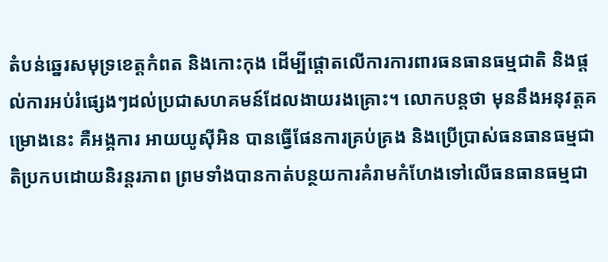តំបន់ឆ្នេរសមុទ្រខេត្តកំពត និងកោះកុង ដើម្បីផ្ដោតលើការការពារធនធានធម្មជាតិ និងផ្តល់ការអប់រំផ្សេងៗដល់ប្រជាសហគមន៍ដែលងាយរងគ្រោះ។ លោកបន្តថា មុននឹងអនុវត្តគម្រោងនេះ គឺអង្គការ អាយយូស៊ីអិន បានធ្វើផែនការគ្រប់គ្រង និងប្រើប្រាស់ធនធានធម្មជាតិប្រកបដោយនិរន្តរភាព ព្រមទាំងបានកាត់បន្ថយការគំរាមកំហែងទៅលើធនធានធម្មជា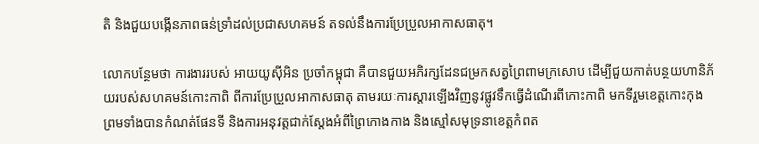តិ និងជួយបង្កើនភាពធន់ទ្រាំដល់ប្រជាសហគមន៍ តទល់នឹងការប្រែប្រួលអាកាសធាតុ។

លោកបន្ថែមថា ការងាររបស់ អាយយូស៊ីអិន ប្រចាំកម្ពុជា គឺបានជួយអភិរក្សដែនជម្រកសត្វព្រៃពាមក្រសោប ដើម្បីជួយកាត់បន្ថយហានិភ័យរបស់សហគមន៍កោះកាពិ ពីការប្រែប្រួលអាកាសធាតុ តាមរយៈការស្ដារឡើងវិញនូវផ្លូវទឹកធ្វើដំណើរពីកោះកាពិ មកទីរួមខេត្តកោះកុង ព្រមទាំងបានកំណត់ផែនទី និងការអនុវត្តជាក់ស្តែងអំពីព្រៃកោងកាង និងស្មៅសមុទ្រនាខេត្តកំពត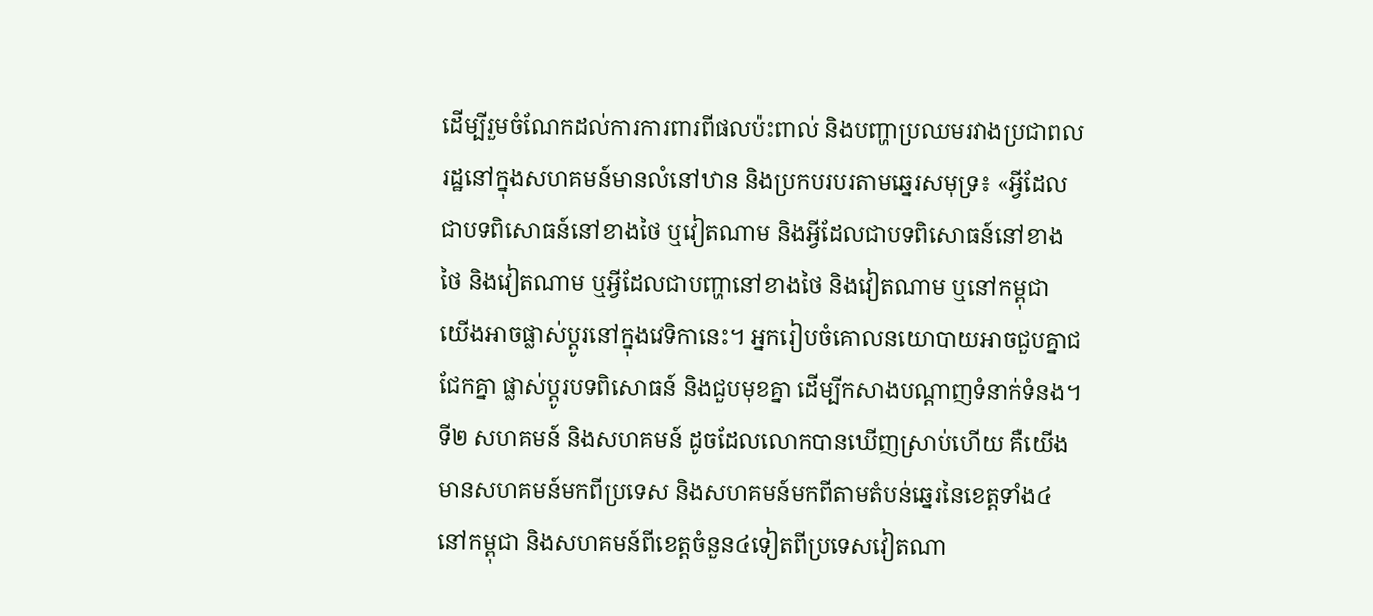ដើម្បីរួមចំណែកដល់ការការពារពីផលប៉ះពាល់ និងបញ្ហាប្រឈមរវាងប្រជាពលរដ្ឋនៅក្នុងសហគមន៍មានលំនៅឋាន និងប្រកបរបរតាមឆ្នេរសមុទ្រ៖ «អ្វីដែលជាបទពិសោធន៍នៅខាងថៃ ឬវៀតណាម និងអ្វីដែលជាបទពិសោធន៍នៅខាងថៃ និងវៀតណាម ឬអ្វីដែលជាបញ្ហានៅខាងថៃ និងវៀតណាម ឬនៅកម្ពុជា យើងអាចផ្លាស់ប្ដូរនៅក្នុងវេទិកានេះ។ អ្នករៀបចំគោលនយោបាយអាចជួបគ្នាជជែកគ្នា ផ្លាស់ប្ដូរបទពិសោធន៍ និងជួបមុខគ្នា ដើម្បីកសាងបណ្ដាញទំនាក់ទំនង។ ទី២ សហគមន៍ និងសហគមន៍ ដូចដែលលោកបានឃើញស្រាប់ហើយ គឺយើងមានសហគមន៍មកពីប្រទេស និងសហគមន៍មកពីតាមតំបន់ឆ្នេរនៃខេត្តទាំង៤នៅកម្ពុជា និងសហគមន៍ពីខេត្តចំនួន៤ទៀតពីប្រទេសវៀតណា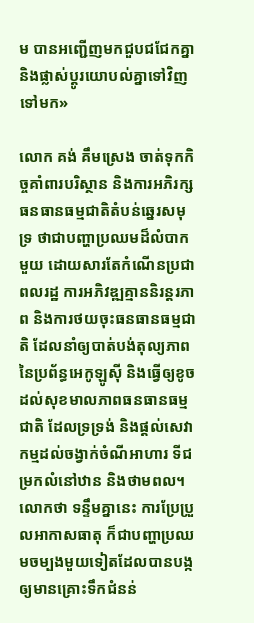ម បានអញ្ជើញមកជួបជជែកគ្នា និងផ្លាស់ប្ដូរយោបល់គ្នាទៅវិញទៅមក»

លោក គង់ គឹមស្រេង ចាត់ទុកកិច្ចគាំពារបរិស្ថាន និងការអភិរក្សធនធានធម្មជាតិតំបន់ឆ្នេរសមុទ្រ ថាជាបញ្ហាប្រឈមដ៏លំបាកមួយ ដោយសារតែកំណើនប្រជាពលរដ្ឋ ការអភិវឌ្ឍគ្មាននិរន្តរភាព និងការថយចុះធនធានធម្មជាតិ ដែលនាំឲ្យបាត់បង់តុល្យភាពនៃប្រព័ន្ធអេកូឡូស៊ី និងធ្វើឲ្យខូចដល់សុខមាលភាពធនធានធម្មជាតិ ដែលទ្រទ្រង់ និងផ្តល់សេវាកម្មដល់ចង្វាក់ចំណីអាហារ ទីជម្រកលំនៅឋាន និងថាមពល។ លោកថា ទន្ទឹមគ្នានេះ ការប្រែប្រួលអាកាសធាតុ ក៏ជាបញ្ហាប្រឈមចម្បងមួយទៀតដែលបានបង្កឲ្យមានគ្រោះទឹកជំនន់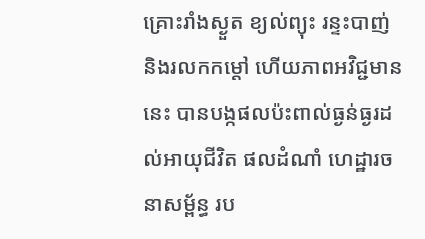គ្រោះរាំងស្ងួត ខ្យល់ព្យុះ រន្ទះបាញ់ និងរលកកម្ដៅ ហើយភាពអវិជ្ជមាននេះ បានបង្កផលប៉ះពាល់ធ្ងន់ធ្ងរដល់អាយុជីវិត ផលដំណាំ ហេដ្ឋារចនាសម្ព័ន្ធ រប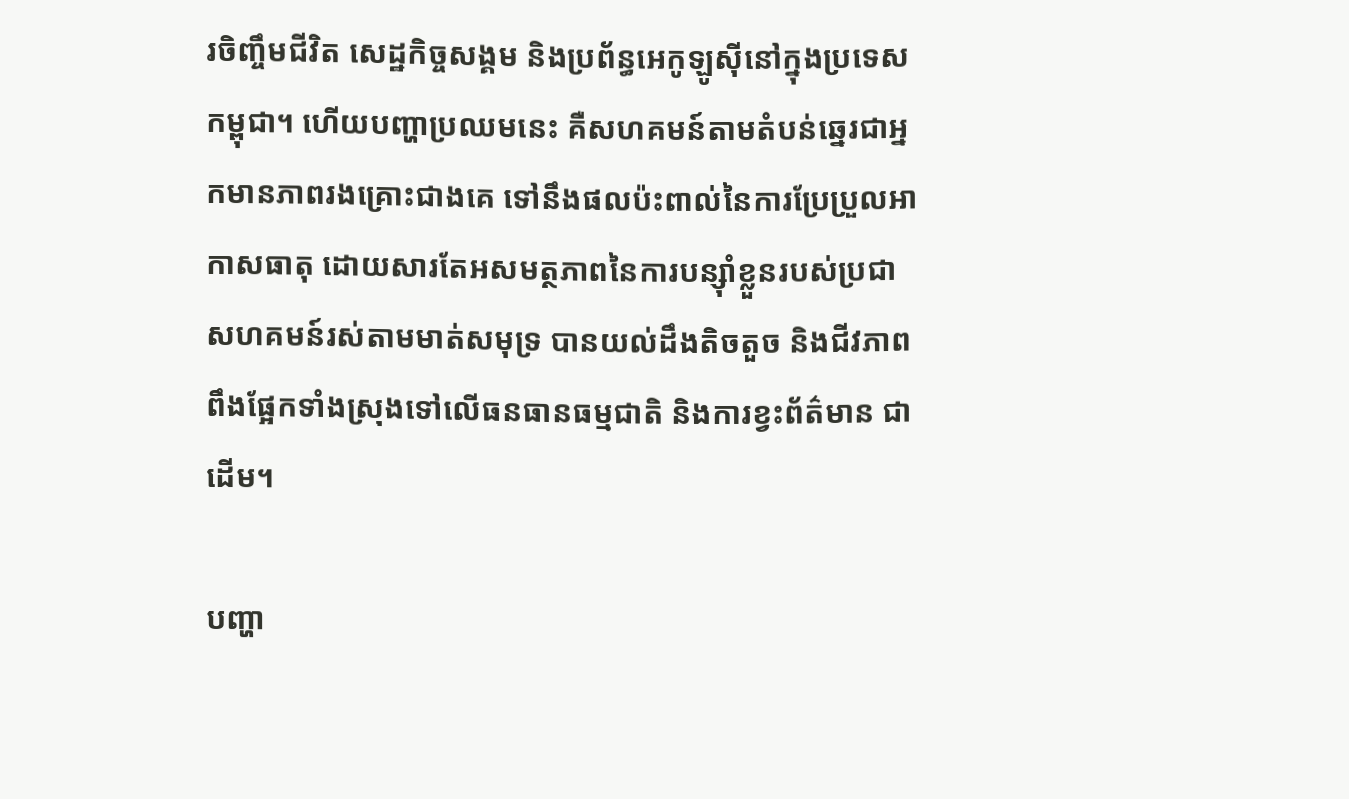រចិញ្ចឹមជីវិត សេដ្ឋកិច្ចសង្គម និងប្រព័ន្ធអេកូឡូស៊ីនៅក្នុងប្រទេសកម្ពុជា។ ហើយបញ្ហាប្រឈមនេះ គឺសហគមន៍តាមតំបន់ឆ្នេរជាអ្នកមានភាពរងគ្រោះជាងគេ ទៅនឹងផលប៉ះពាល់នៃការប្រែប្រួលអាកាសធាតុ ដោយសារតែអសមត្ថភាពនៃការបន្ស៊ាំខ្លួនរបស់ប្រជាសហគមន៍រស់តាមមាត់សមុទ្រ បានយល់ដឹងតិចតួច និងជីវភាពពឹងផ្អែកទាំងស្រុងទៅលើធនធានធម្មជាតិ និងការខ្វះព័ត៌មាន ជាដើម។

បញ្ហា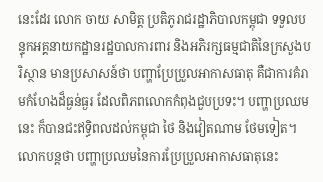នេះដែរ លោក ចាយ សាមិត្ត ប្រតិភូរាជរដ្ឋាភិបាលកម្ពុជា ទទួលបន្ទុកអគ្គនាយកដ្ឋានរដ្ឋបាលការពារ និងអភិរក្សធម្មជាតិនៃក្រសួងបរិស្ថាន មានប្រសាសន៍ថា បញ្ហាប្រែប្រួលអាកាសធាតុ គឺជាការគំរាមកំហែងដ៏ធ្ងន់ធ្ងរ ដែលពិភពលោកកំពុងជួបប្រទះ។ បញ្ហាប្រឈមនេះ ក៏បានជះឥទ្ធិពលដល់កម្ពុជា ថៃ និងវៀតណាម ថែមទៀត។ លោកបន្តថា បញ្ហាប្រឈមនៃការប្រែប្រួលអាកាសធាតុនេះ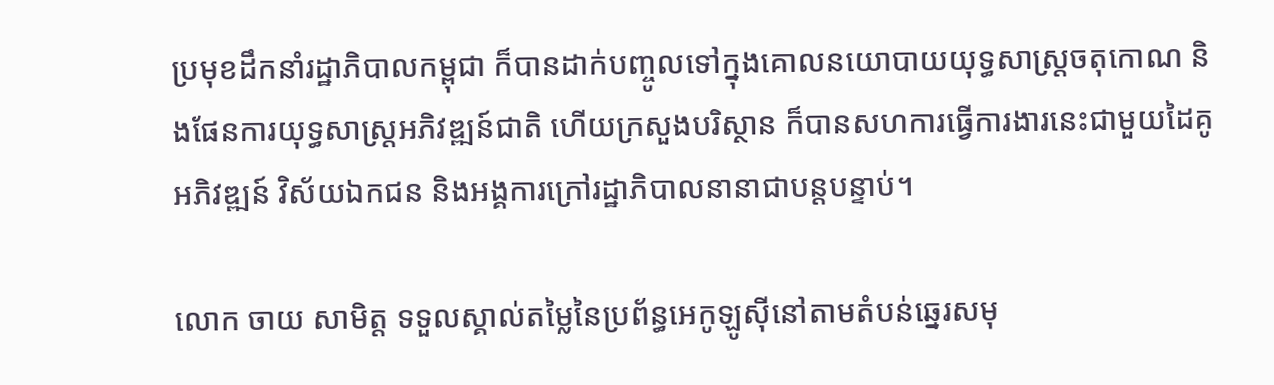ប្រមុខដឹកនាំរដ្ឋាភិបាលកម្ពុជា ក៏បានដាក់បញ្ចូលទៅក្នុងគោលនយោបាយយុទ្ធសាស្ត្រចតុកោណ និងផែនការយុទ្ធសាស្ត្រអភិវឌ្ឍន៍ជាតិ ហើយក្រសួងបរិស្ថាន ក៏បានសហការធ្វើការងារនេះជាមួយដៃគូអភិវឌ្ឍន៍ វិស័យឯកជន និងអង្គការក្រៅរដ្ឋាភិបាលនានាជាបន្តបន្ទាប់។

លោក ចាយ សាមិត្ត ទទួលស្គាល់តម្លៃនៃប្រព័ន្ធអេកូឡូស៊ីនៅតាមតំបន់ឆ្នេរសមុ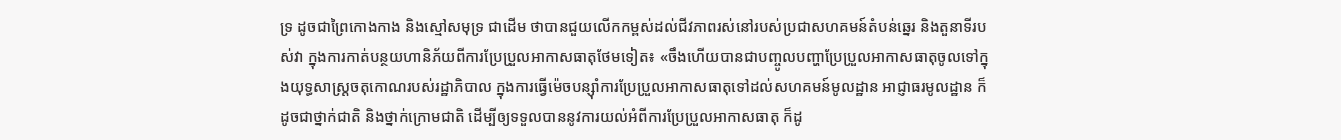ទ្រ ដូចជាព្រៃកោងកាង និងស្មៅសមុទ្រ ជាដើម ថាបានជួយលើកកម្ពស់ដល់ជីវភាពរស់នៅរបស់ប្រជាសហគមន៍តំបន់ឆ្នេរ និងតួនាទីរបស់វា ក្នុងការកាត់បន្ថយហានិភ័យពីការប្រែប្រួលអាកាសធាតុថែមទៀត៖ «ចឹងហើយបានជាបញ្ចូលបញ្ហាប្រែប្រួលអាកាសធាតុចូលទៅក្នុងយុទ្ធសាស្ត្រចតុកោណរបស់រដ្ឋាភិបាល ក្នុងការធ្វើម៉េចបន្ស៊ាំការប្រែប្រួលអាកាសធាតុទៅដល់សហគមន៍មូលដ្ឋាន អាជ្ញាធរមូលដ្ឋាន ក៏ដូចជាថ្នាក់ជាតិ និងថ្នាក់ក្រោមជាតិ ដើម្បីឲ្យទទួលបាននូវការយល់អំពីការប្រែប្រួលអាកាសធាតុ ក៏ដូ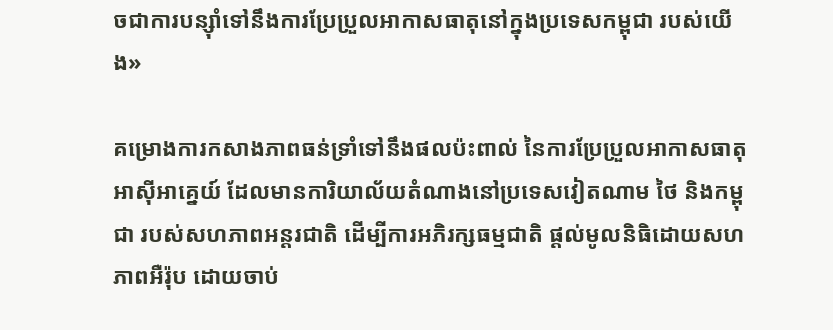ចជាការបន្ស៊ាំទៅនឹងការប្រែប្រួលអាកាសធាតុនៅក្នុងប្រទេសកម្ពុជា របស់យើង»

គម្រោងការកសាងភាពធន់ទ្រាំទៅនឹងផលប៉ះពាល់ នៃការប្រែប្រួលអាកាសធាតុអាស៊ីអាគ្នេយ៍ ដែលមានការិយាល័យតំណាងនៅប្រទេសវៀតណាម ថៃ និងកម្ពុជា របស់សហភាពអន្តរជាតិ ដើម្បីការអភិរក្សធម្មជាតិ ផ្តល់មូលនិធិដោយសហភាពអឺរ៉ុប ដោយចាប់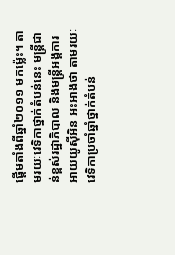ផ្ដើមតាំងពីឆ្នាំ២០១១ មកម្ល៉េះ។ តាមរយៈវេទិកាថ្នាក់តំបន់នេះ មន្ត្រីជាន់ខ្ពស់រដ្ឋាភិបាល និងមន្ត្រីអង្គការ អាយយូស៊ីអិន អះអាងថា តាមរយៈវេទិកាប្រចាំឆ្នាំថ្នាក់តំបន់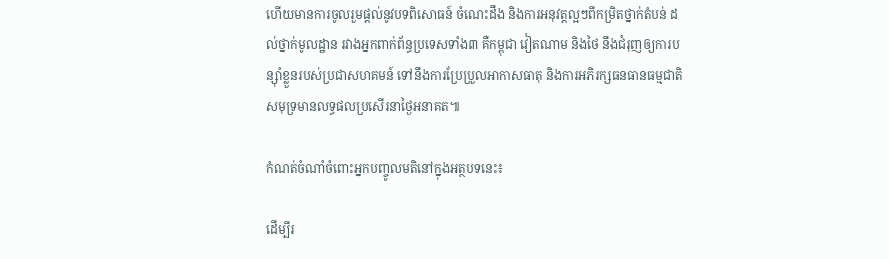ហើយមានការចូលរួមផ្តល់នូវបទពិសោធន៍ ចំណេះដឹង និងការអនុវត្តល្អៗពីកម្រិតថ្នាក់តំបន់ ដល់ថ្នាក់មូលដ្ឋាន រវាងអ្នកពាក់ព័ន្ធប្រទេសទាំង៣ គឺកម្ពុជា វៀតណាម និងថៃ នឹងជំរុញឲ្យការបន្ស៊ាំខ្លួនរបស់ប្រជាសហគមន៍ ទៅនឹងការប្រែប្រួលអាកាសធាតុ និងការអភិរក្សធនធានធម្មជាតិសមុទ្រមានលទ្ធផលប្រសើរនាថ្ងៃអនាគត៕

កំណត់ចំណាំចំពោះអ្នកបញ្ចូលមតិនៅក្នុងអត្ថបទនេះ៖

ដើម្បីរ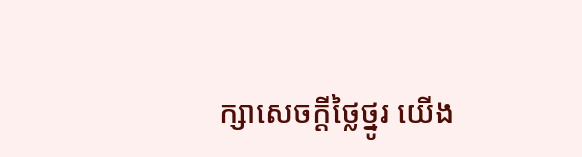ក្សាសេចក្ដីថ្លៃថ្នូរ យើង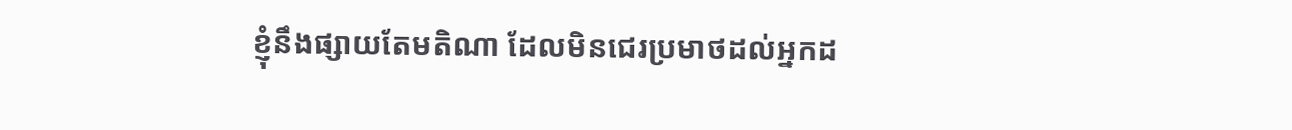ខ្ញុំនឹងផ្សាយតែមតិណា ដែលមិនជេរប្រមាថដល់អ្នកដ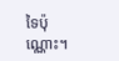ទៃប៉ុណ្ណោះ។